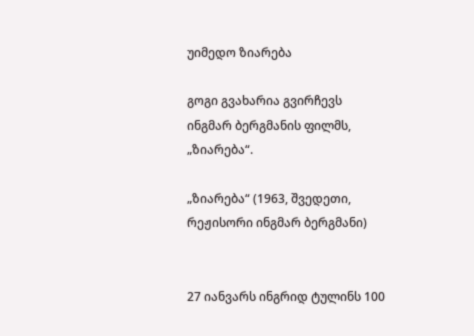უიმედო ზიარება

გოგი გვახარია გვირჩევს ინგმარ ბერგმანის ფილმს, „ზიარება“.

„ზიარება“ (1963, შვედეთი, რეჟისორი ინგმარ ბერგმანი)


27 იანვარს ინგრიდ ტულინს 100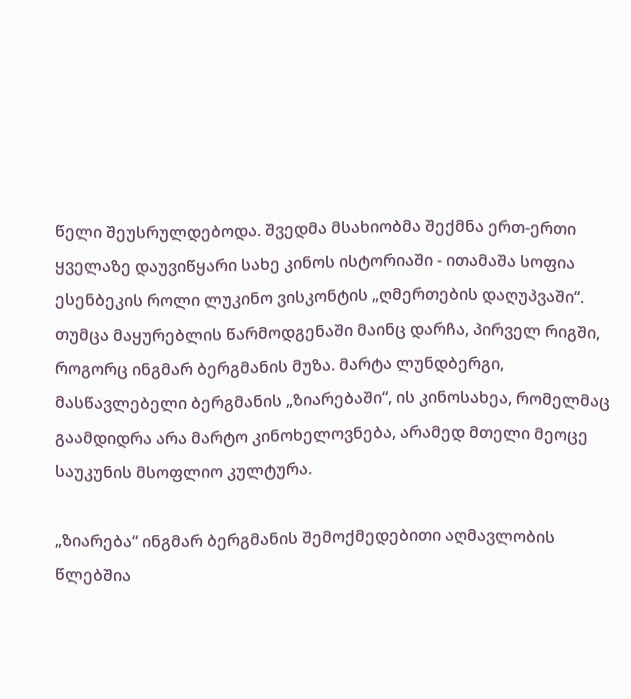წელი შეუსრულდებოდა. შვედმა მსახიობმა შექმნა ერთ-ერთი ყველაზე დაუვიწყარი სახე კინოს ისტორიაში - ითამაშა სოფია ესენბეკის როლი ლუკინო ვისკონტის „ღმერთების დაღუპვაში“. თუმცა მაყურებლის წარმოდგენაში მაინც დარჩა, პირველ რიგში, როგორც ინგმარ ბერგმანის მუზა. მარტა ლუნდბერგი, მასწავლებელი ბერგმანის „ზიარებაში“, ის კინოსახეა, რომელმაც გაამდიდრა არა მარტო კინოხელოვნება, არამედ მთელი მეოცე საუკუნის მსოფლიო კულტურა.

„ზიარება“ ინგმარ ბერგმანის შემოქმედებითი აღმავლობის წლებშია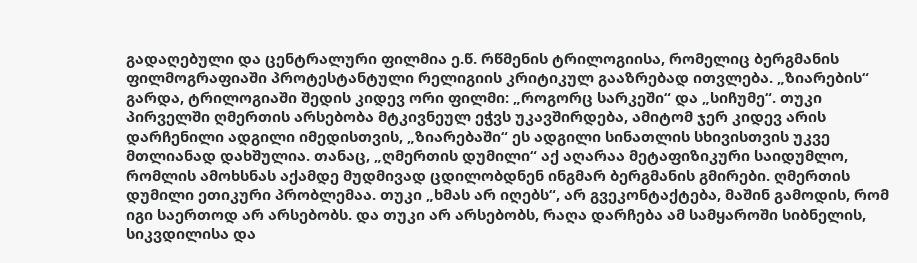გადაღებული და ცენტრალური ფილმია ე.წ. რწმენის ტრილოგიისა, რომელიც ბერგმანის ფილმოგრაფიაში პროტესტანტული რელიგიის კრიტიკულ გააზრებად ითვლება. „ზიარების“ გარდა, ტრილოგიაში შედის კიდევ ორი ფილმი: „როგორც სარკეში“ და „სიჩუმე“. თუკი პირველში ღმერთის არსებობა მტკივნეულ ეჭვს უკავშირდება, ამიტომ ჯერ კიდევ არის დარჩენილი ადგილი იმედისთვის, „ზიარებაში“ ეს ადგილი სინათლის სხივისთვის უკვე მთლიანად დახშულია. თანაც, „ღმერთის დუმილი“ აქ აღარაა მეტაფიზიკური საიდუმლო, რომლის ამოხსნას აქამდე მუდმივად ცდილობდნენ ინგმარ ბერგმანის გმირები. ღმერთის დუმილი ეთიკური პრობლემაა. თუკი „ხმას არ იღებს“, არ გვეკონტაქტება, მაშინ გამოდის, რომ იგი საერთოდ არ არსებობს. და თუკი არ არსებობს, რაღა დარჩება ამ სამყაროში სიბნელის, სიკვდილისა და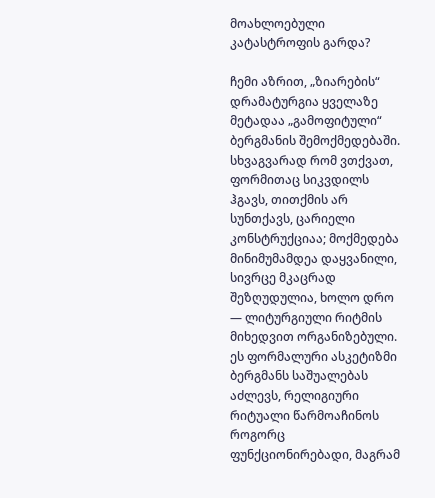მოახლოებული კატასტროფის გარდა?

ჩემი აზრით, „ზიარების“ დრამატურგია ყველაზე მეტადაა „გამოფიტული“ ბერგმანის შემოქმედებაში. სხვაგვარად რომ ვთქვათ, ფორმითაც სიკვდილს ჰგავს, თითქმის არ სუნთქავს, ცარიელი კონსტრუქციაა; მოქმედება მინიმუმამდეა დაყვანილი, სივრცე მკაცრად შეზღუდულია, ხოლო დრო — ლიტურგიული რიტმის მიხედვით ორგანიზებული. ეს ფორმალური ასკეტიზმი ბერგმანს საშუალებას აძლევს, რელიგიური რიტუალი წარმოაჩინოს როგორც ფუნქციონირებადი, მაგრამ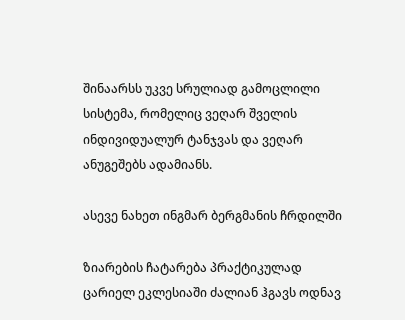შინაარსს უკვე სრულიად გამოცლილი სისტემა, რომელიც ვეღარ შველის ინდივიდუალურ ტანჯვას და ვეღარ ანუგეშებს ადამიანს.

ასევე ნახეთ ინგმარ ბერგმანის ჩრდილში

ზიარების ჩატარება პრაქტიკულად ცარიელ ეკლესიაში ძალიან ჰგავს ოდნავ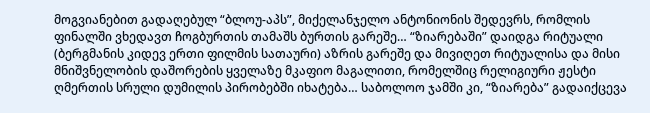მოგვიანებით გადაღებულ “ბლოუ-აპს”, მიქელანჯელო ანტონიონის შედევრს, რომლის ფინალში ვხედავთ ჩოგბურთის თამაშს ბურთის გარეშე… “ზიარებაში” დაიდგა რიტუალი (ბერგმანის კიდევ ერთი ფილმის სათაური) აზრის გარეშე და მივიღეთ რიტუალისა და მისი მნიშვნელობის დაშორების ყველაზე მკაფიო მაგალითი, რომელშიც რელიგიური ჟესტი ღმერთის სრული დუმილის პირობებში იხატება… საბოლოო ჯამში კი, “ზიარება” გადაიქცევა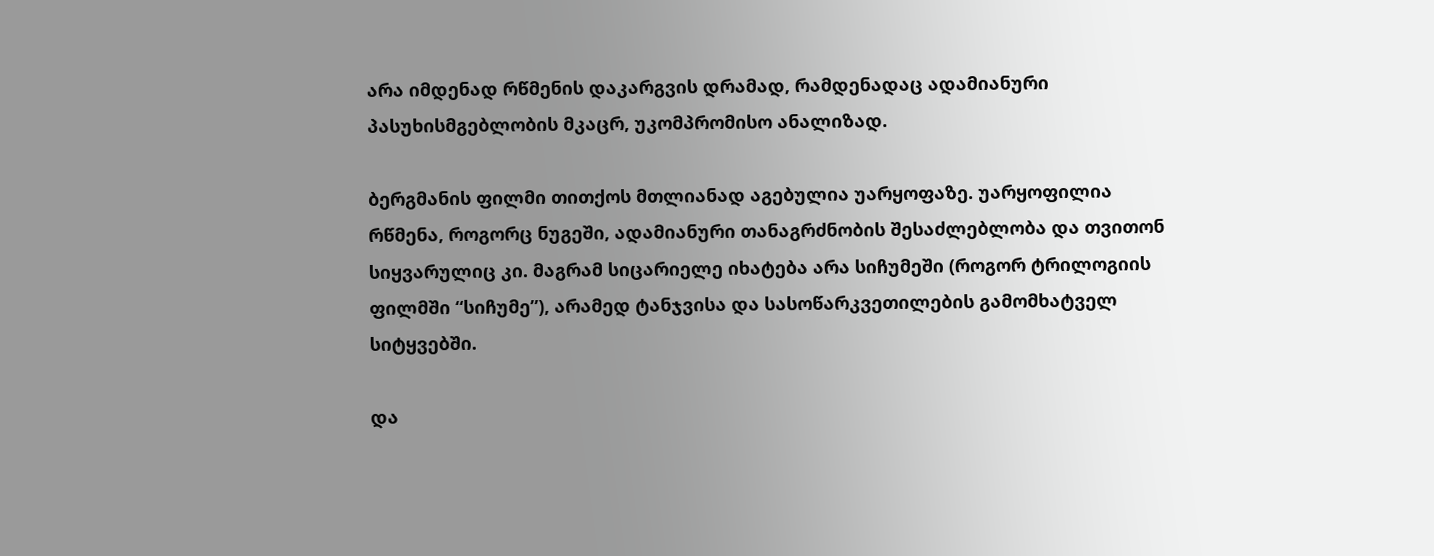არა იმდენად რწმენის დაკარგვის დრამად, რამდენადაც ადამიანური პასუხისმგებლობის მკაცრ, უკომპრომისო ანალიზად.

ბერგმანის ფილმი თითქოს მთლიანად აგებულია უარყოფაზე. უარყოფილია რწმენა, როგორც ნუგეში, ადამიანური თანაგრძნობის შესაძლებლობა და თვითონ სიყვარულიც კი. მაგრამ სიცარიელე იხატება არა სიჩუმეში (როგორ ტრილოგიის ფილმში “სიჩუმე”), არამედ ტანჯვისა და სასოწარკვეთილების გამომხატველ სიტყვებში.

და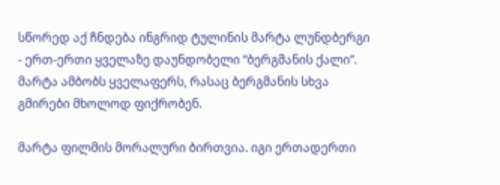სწორედ აქ ჩნდება ინგრიდ ტულინის მარტა ლუნდბერგი - ერთ-ერთი ყველაზე დაუნდობელი “ბერგმანის ქალი”. მარტა ამბობს ყველაფერს, რასაც ბერგმანის სხვა გმირები მხოლოდ ფიქრობენ.

მარტა ფილმის მორალური ბირთვია. იგი ერთადერთი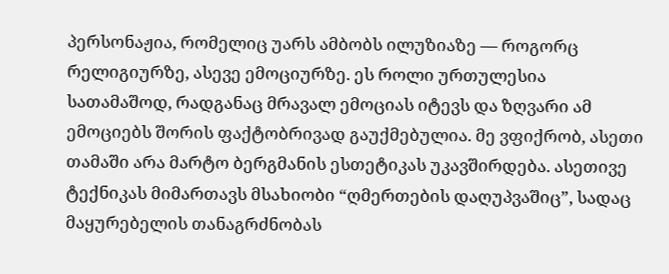პერსონაჟია, რომელიც უარს ამბობს ილუზიაზე — როგორც რელიგიურზე, ასევე ემოციურზე. ეს როლი ურთულესია სათამაშოდ, რადგანაც მრავალ ემოციას იტევს და ზღვარი ამ ემოციებს შორის ფაქტობრივად გაუქმებულია. მე ვფიქრობ, ასეთი თამაში არა მარტო ბერგმანის ესთეტიკას უკავშირდება. ასეთივე ტექნიკას მიმართავს მსახიობი “ღმერთების დაღუპვაშიც”, სადაც მაყურებელის თანაგრძნობას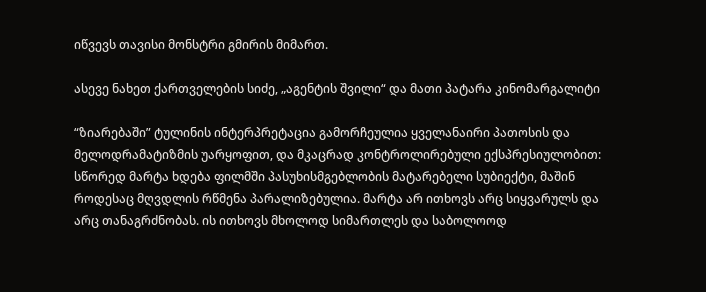იწვევს თავისი მონსტრი გმირის მიმართ.

ასევე ნახეთ ქართველების სიძე, „აგენტის შვილი“ და მათი პატარა კინომარგალიტი

“ზიარებაში” ტულინის ინტერპრეტაცია გამორჩეულია ყველანაირი პათოსის და მელოდრამატიზმის უარყოფით, და მკაცრად კონტროლირებული ექსპრესიულობით: სწორედ მარტა ხდება ფილმში პასუხისმგებლობის მატარებელი სუბიექტი, მაშინ როდესაც მღვდლის რწმენა პარალიზებულია. მარტა არ ითხოვს არც სიყვარულს და არც თანაგრძნობას. ის ითხოვს მხოლოდ სიმართლეს და საბოლოოდ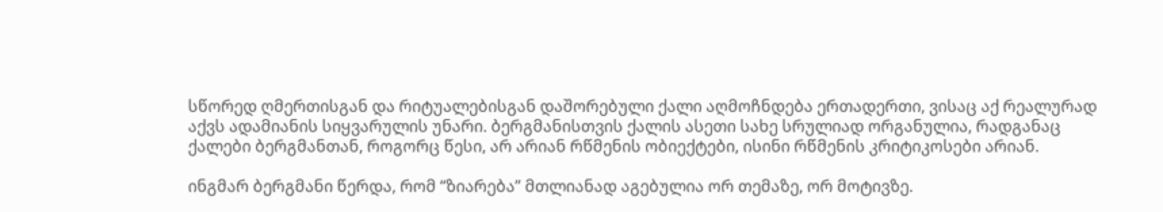სწორედ ღმერთისგან და რიტუალებისგან დაშორებული ქალი აღმოჩნდება ერთადერთი, ვისაც აქ რეალურად აქვს ადამიანის სიყვარულის უნარი. ბერგმანისთვის ქალის ასეთი სახე სრულიად ორგანულია, რადგანაც ქალები ბერგმანთან, როგორც წესი, არ არიან რწმენის ობიექტები, ისინი რწმენის კრიტიკოსები არიან.

ინგმარ ბერგმანი წერდა, რომ “ზიარება” მთლიანად აგებულია ორ თემაზე, ორ მოტივზე.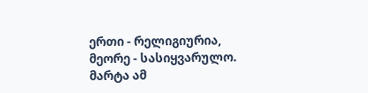ერთი - რელიგიურია, მეორე - სასიყვარულო. მარტა ამ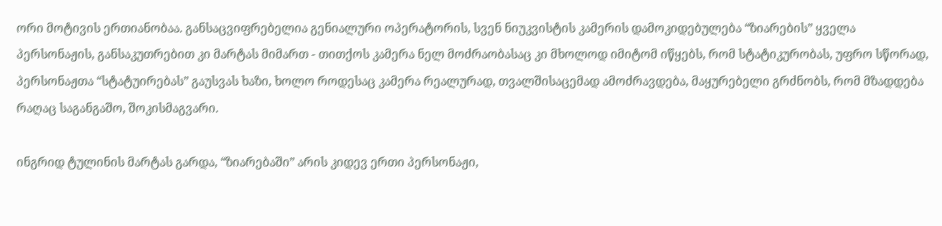ორი მოტივის ერთიანობაა. განსაცვიფრებელია გენიალური ოპერატორის, სვენ ნიუკვისტის კამერის დამოკიდებულება “ზიარების” ყველა პერსონაჟის, განსაკუთრებით კი მარტას მიმართ - თითქოს კამერა ნელ მოძრაობასაც კი მხოლოდ იმიტომ იწყებს, რომ სტატიკურობას, უფრო სწორად, პერსონაჟთა “სტატუირებას” გაუსვას ხაზი, ხოლო როდესაც კამერა რეალურად, თვალშისაცემად ამოძრავდება, მაყურებელი გრძნობს, რომ მზადდება რაღაც საგანგაშო, შოკისმაგვარი.

ინგრიდ ტულინის მარტას გარდა, “ზიარებაში” არის კიდევ ერთი პერსონაჟი,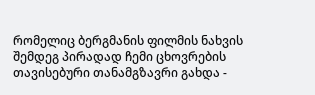რომელიც ბერგმანის ფილმის ნახვის შემდეგ პირადად ჩემი ცხოვრების თავისებური თანამგზავრი გახდა -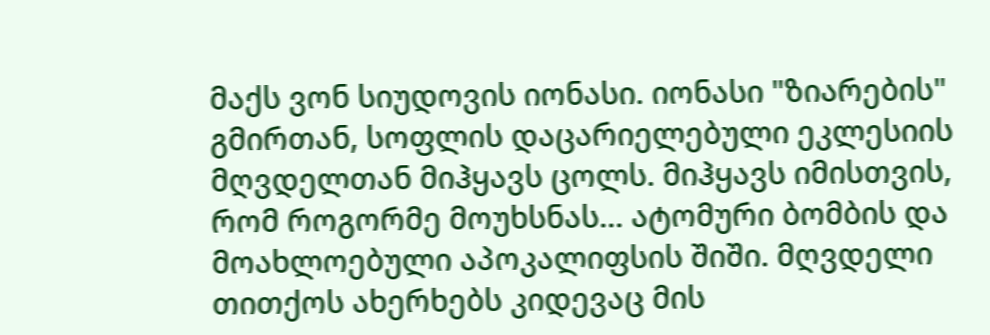მაქს ვონ სიუდოვის იონასი. იონასი "ზიარების" გმირთან, სოფლის დაცარიელებული ეკლესიის მღვდელთან მიჰყავს ცოლს. მიჰყავს იმისთვის, რომ როგორმე მოუხსნას... ატომური ბომბის და მოახლოებული აპოკალიფსის შიში. მღვდელი თითქოს ახერხებს კიდევაც მის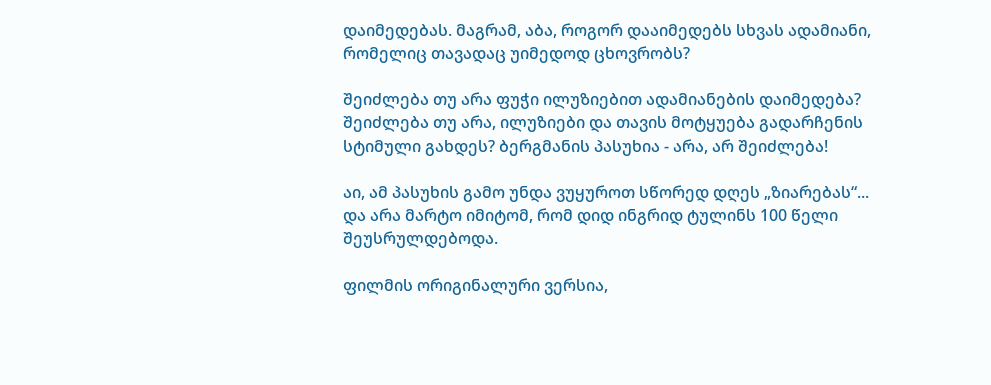დაიმედებას. მაგრამ, აბა, როგორ დააიმედებს სხვას ადამიანი, რომელიც თავადაც უიმედოდ ცხოვრობს?

შეიძლება თუ არა ფუჭი ილუზიებით ადამიანების დაიმედება? შეიძლება თუ არა, ილუზიები და თავის მოტყუება გადარჩენის სტიმული გახდეს? ბერგმანის პასუხია - არა, არ შეიძლება!

აი, ამ პასუხის გამო უნდა ვუყუროთ სწორედ დღეს „ზიარებას“... და არა მარტო იმიტომ, რომ დიდ ინგრიდ ტულინს 100 წელი შეუსრულდებოდა.

ფილმის ორიგინალური ვერსია,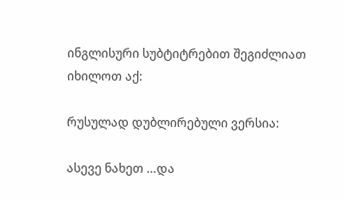ინგლისური სუბტიტრებით შეგიძლიათ იხილოთ აქ:

რუსულად დუბლირებული ვერსია:

ასევე ნახეთ …და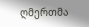ღმერთმა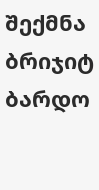შექმნა ბრიჯიტ ბარდო